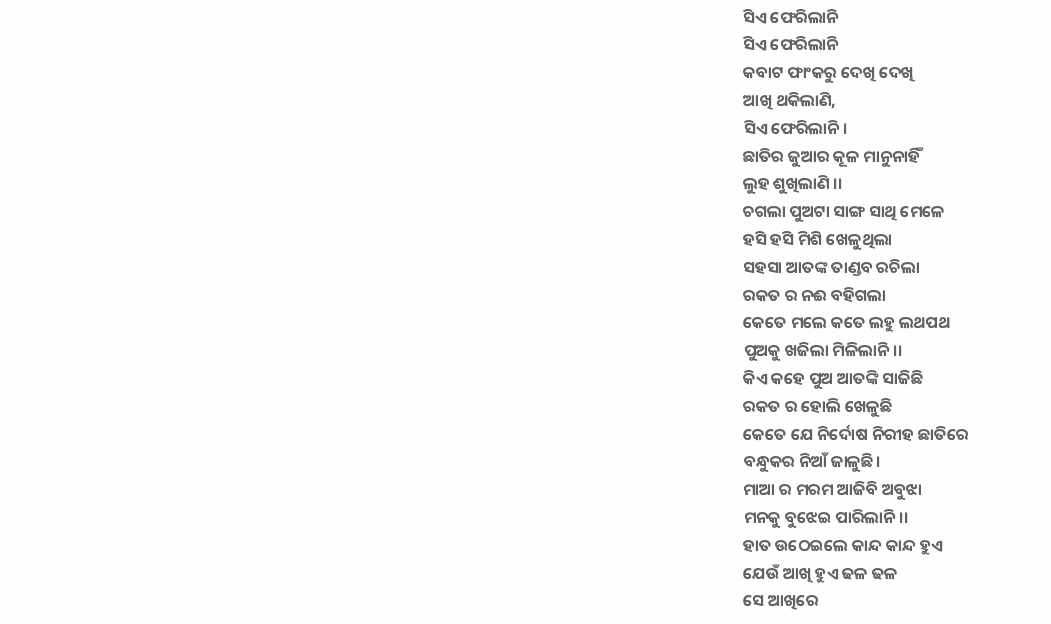ସିଏ ଫେରିଲାନି
ସିଏ ଫେରିଲାନି
କବାଟ ଫାଂକରୁ ଦେଖି ଦେଖି
ଆଖି ଥକିଲାଣି,
ସିଏ ଫେରିଲାନି।
ଛାତିର ଜୁଆର କୂଳ ମାନୁନାହିଁ
ଲୁହ ଶୁଖିଲାଣି ।।
ଚଗଲା ପୁଅଟା ସାଙ୍ଗ ସାଥି ମେଳେ
ହସି ହସି ମିଶି ଖେଳୁଥିଲା
ସହସା ଆତଙ୍କ ତାଣ୍ଡବ ରଚିଲା
ରକତ ର ନଈ ବହିଗଲା
କେତେ ମଲେ କତେ ଲହୁ ଲଥପଥ
ପୁଅକୁ ଖଜିଲା ମିଳିଲାନି।।
କିଏ କହେ ପୁଅ ଆତଙ୍କି ସାଜିଛି
ରକତ ର ହୋଲି ଖେଳୁଛି
କେତେ ଯେ ନିର୍ଦୋଷ ନିରୀହ ଛାତିରେ
ବନ୍ଧୁକର ନିଆଁ ଜାଳୁଛି।
ମାଆ ର ମରମ ଆଜିବି ଅବୁଝା
ମନକୁ ବୁଝେଇ ପାରିଲାନି।।
ହାତ ଉଠେଇଲେ କାନ୍ଦ କାନ୍ଦ ହୁଏ
ଯେଉଁ ଆଖି ହୁଏ ଢଳ ଢଳ
ସେ ଆଖିରେ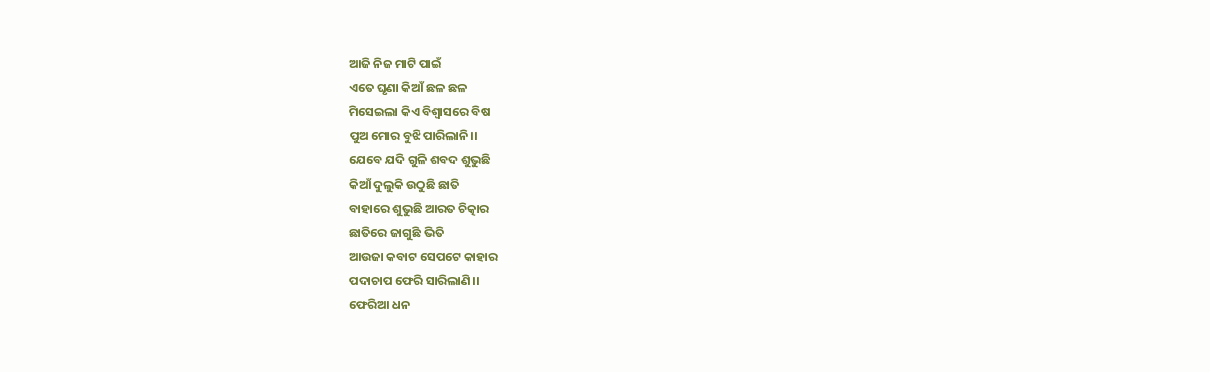ଆଜି ନିଜ ମାଟି ପାଇଁ
ଏତେ ଘୃଣା କିଆଁ ଛଳ ଛଳ
ମିସେଇଲା କିଏ ବିଶ୍ୱାସରେ ବିଷ
ପୁଅ ମୋର ବୁଝି ପାରିଲାନି।।
ଯେବେ ଯଦି ଗୁଳି ଶବଦ ଶୁଭୁଛି
କିଆଁ ଦୁଲୁକି ଉଠୁଛି ଛାତି
ବାହାରେ ଶୁଭୁଛି ଆରତ ଚିତ୍କାର
ଛାତିରେ ଜାଗୁଛି ଭିତି
ଆଉଜା କବାଟ ସେପଟେ କାହାର
ପଦାଚାପ ଫେରି ସାରିଲାଣି।।
ଫେରିଆ ଧନ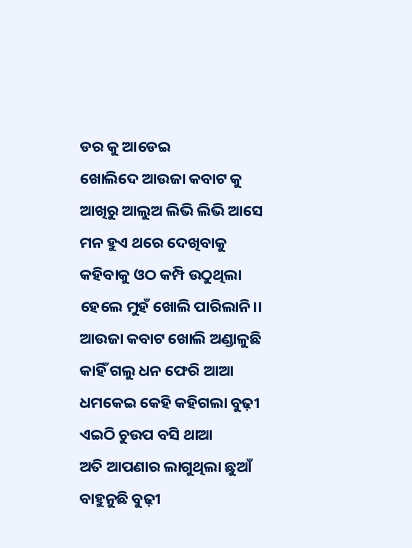ଡର କୁ ଆଡେଇ
ଖୋଲିଦେ ଆଉଜା କବାଟ କୁ
ଆଖିରୁ ଆଲୁଅ ଲିଭି ଲିଭି ଆସେ
ମନ ହୁଏ ଥରେ ଦେଖିବାକୁ
କହିବାକୁ ଓଠ କମ୍ପି ଉଠୁଥିଲା
ହେଲେ ମୁହଁ ଖୋଲି ପାରିଲାନି।।
ଆଉଜା କବାଟ ଖୋଲି ଅଣ୍ଡାଳୁଛି
କାହିଁ ଗଲୁ ଧନ ଫେରି ଆଆ
ଧମକେଇ କେହି କହିଗଲା ବୁଢ଼ୀ
ଏଇଠି ଚୁଉପ ବସି ଥାଆ
ଅତି ଆପଣାର ଲାଗୁଥିଲା ଛୁଆଁ
ବାହୁନୁଛି ବୁଢ଼ୀ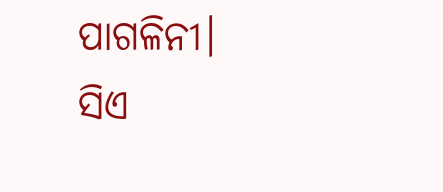ପାଗଳିନୀ।
ସିଏ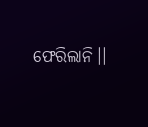ଫେରିଲାନି।।